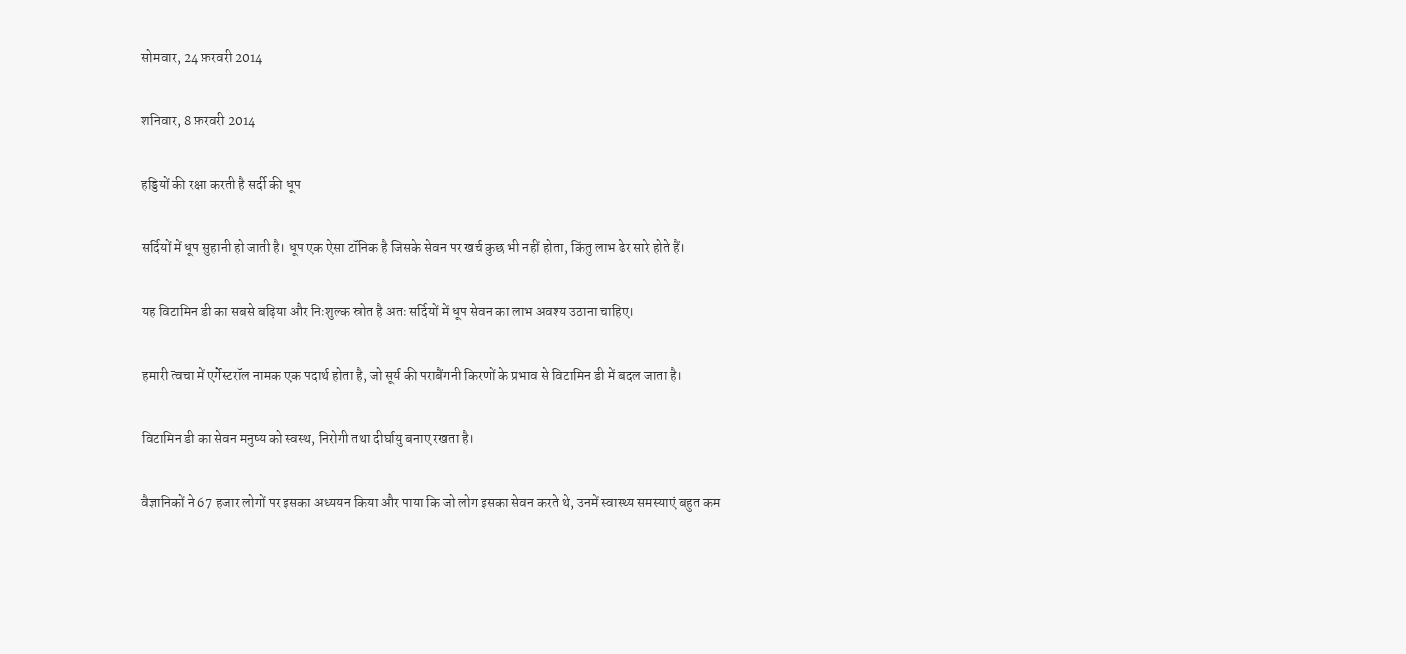सोमवार, 24 फ़रवरी 2014

शनिवार, 8 फ़रवरी 2014

हड्डियों की रक्षा करती है सर्दी की धूप

सर्दियों में धूप सुहानी हो जाती है। धूप एक ऐसा टॉनिक है जिसके सेवन पर खर्च कुछ भी नहीं होता, किंतु लाभ ढेर सारे होते हैं।

यह विटामिन डी का सबसे बढ़िया और निःशुल्क स्रोत है अतः सर्दियों में धूप सेवन का लाभ अवश्य उठाना चाहिए।

हमारी त्वचा में एर्गेस्टरॉल नामक एक पदार्थ होता है, जो सूर्य की पराबैंगनी किरणों के प्रभाव से विटामिन डी में बदल जाता है।

विटामिन डी का सेवन मनुष्य को स्वस्थ, निरोगी तथा दीर्घायु बनाए रखता है।

वैज्ञानिकों ने 67 हजार लोगों पर इसका अध्ययन किया और पाया कि जो लोग इसका सेवन करते थे, उनमें स्वास्थ्य समस्याएं बहुत कम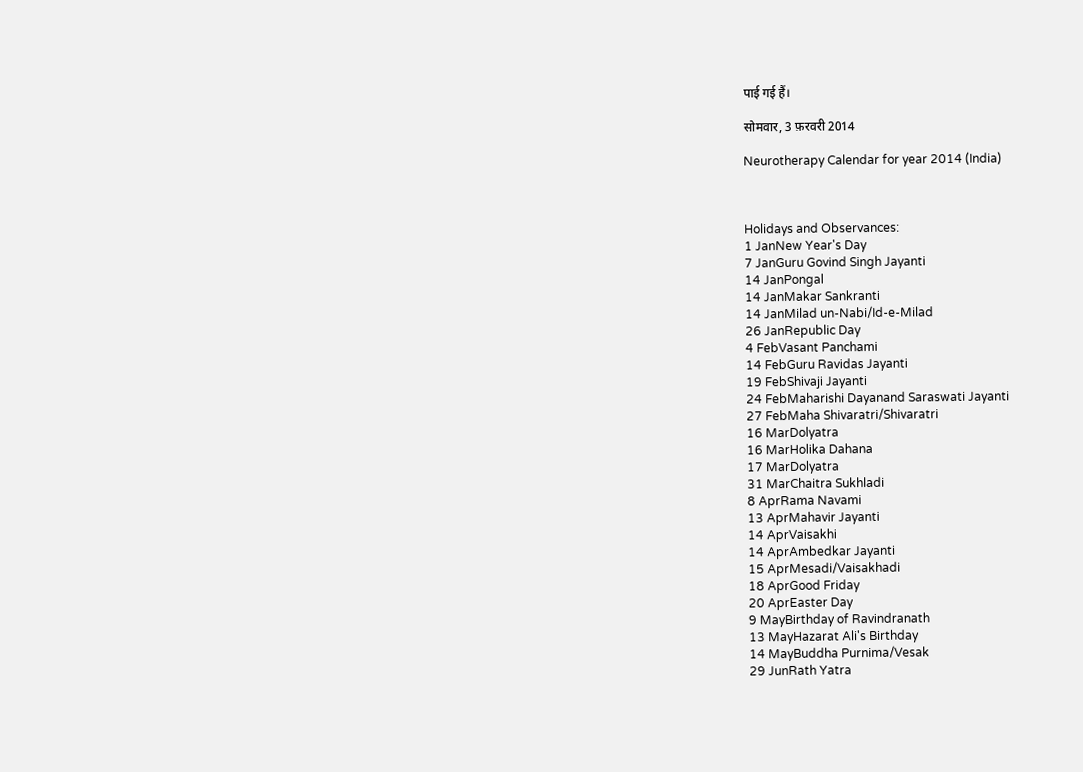पाई गई हैं।

सोमवार, 3 फ़रवरी 2014

Neurotherapy Calendar for year 2014 (India)



Holidays and Observances:
1 JanNew Year's Day
7 JanGuru Govind Singh Jayanti
14 JanPongal
14 JanMakar Sankranti
14 JanMilad un-Nabi/Id-e-Milad
26 JanRepublic Day
4 FebVasant Panchami
14 FebGuru Ravidas Jayanti
19 FebShivaji Jayanti
24 FebMaharishi Dayanand Saraswati Jayanti
27 FebMaha Shivaratri/Shivaratri
16 MarDolyatra
16 MarHolika Dahana
17 MarDolyatra
31 MarChaitra Sukhladi
8 AprRama Navami
13 AprMahavir Jayanti
14 AprVaisakhi
14 AprAmbedkar Jayanti
15 AprMesadi/Vaisakhadi
18 AprGood Friday
20 AprEaster Day
9 MayBirthday of Ravindranath
13 MayHazarat Ali's Birthday
14 MayBuddha Purnima/Vesak
29 JunRath Yatra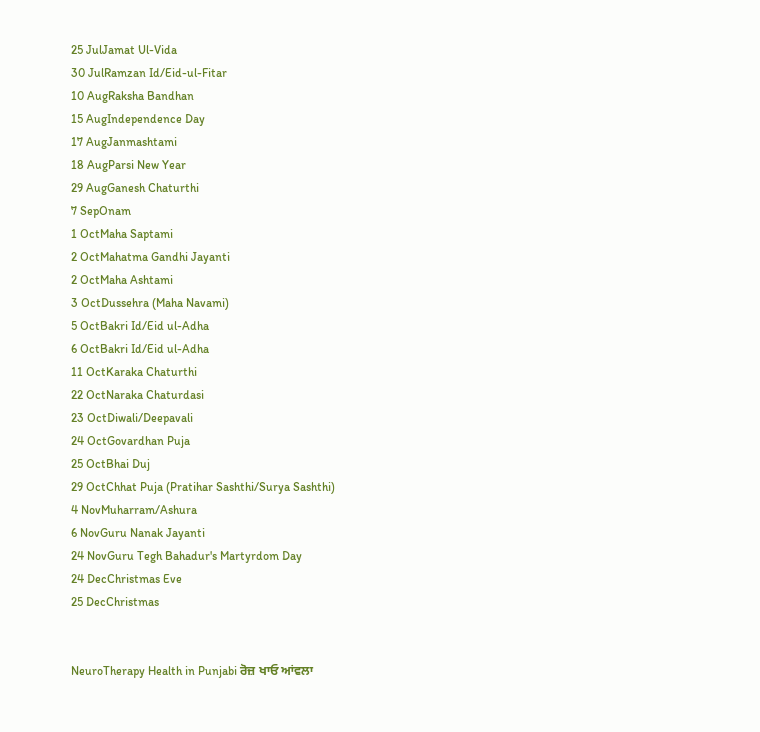25 JulJamat Ul-Vida
30 JulRamzan Id/Eid-ul-Fitar
10 AugRaksha Bandhan
15 AugIndependence Day
17 AugJanmashtami
18 AugParsi New Year
29 AugGanesh Chaturthi
7 SepOnam
1 OctMaha Saptami
2 OctMahatma Gandhi Jayanti
2 OctMaha Ashtami
3 OctDussehra (Maha Navami)
5 OctBakri Id/Eid ul-Adha
6 OctBakri Id/Eid ul-Adha
11 OctKaraka Chaturthi
22 OctNaraka Chaturdasi
23 OctDiwali/Deepavali
24 OctGovardhan Puja
25 OctBhai Duj
29 OctChhat Puja (Pratihar Sashthi/Surya Sashthi)
4 NovMuharram/Ashura
6 NovGuru Nanak Jayanti
24 NovGuru Tegh Bahadur's Martyrdom Day
24 DecChristmas Eve
25 DecChristmas


NeuroTherapy Health in Punjabi ਰੋਜ਼ ਖਾਓ ਆਂਵਲਾ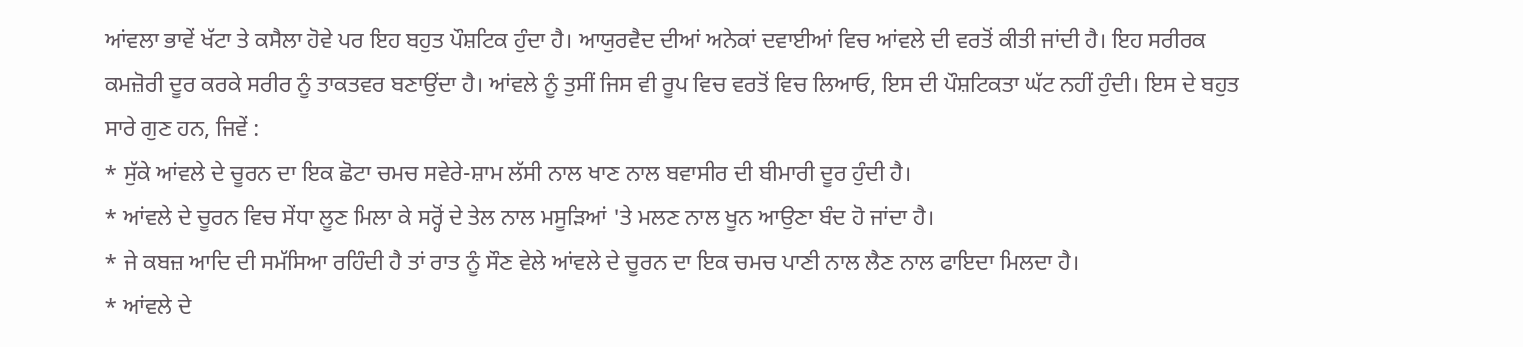ਆਂਵਲਾ ਭਾਵੇਂ ਖੱਟਾ ਤੇ ਕਸੈਲਾ ਹੋਵੇ ਪਰ ਇਹ ਬਹੁਤ ਪੌਸ਼ਟਿਕ ਹੁੰਦਾ ਹੈ। ਆਯੁਰਵੈਦ ਦੀਆਂ ਅਨੇਕਾਂ ਦਵਾਈਆਂ ਵਿਚ ਆਂਵਲੇ ਦੀ ਵਰਤੋਂ ਕੀਤੀ ਜਾਂਦੀ ਹੈ। ਇਹ ਸਰੀਰਕ ਕਮਜ਼ੋਰੀ ਦੂਰ ਕਰਕੇ ਸਰੀਰ ਨੂੰ ਤਾਕਤਵਰ ਬਣਾਉਂਦਾ ਹੈ। ਆਂਵਲੇ ਨੂੰ ਤੁਸੀਂ ਜਿਸ ਵੀ ਰੂਪ ਵਿਚ ਵਰਤੋਂ ਵਿਚ ਲਿਆਓ, ਇਸ ਦੀ ਪੌਸ਼ਟਿਕਤਾ ਘੱਟ ਨਹੀਂ ਹੁੰਦੀ। ਇਸ ਦੇ ਬਹੁਤ ਸਾਰੇ ਗੁਣ ਹਨ, ਜਿਵੇਂ :
* ਸੁੱਕੇ ਆਂਵਲੇ ਦੇ ਚੂਰਨ ਦਾ ਇਕ ਛੋਟਾ ਚਮਚ ਸਵੇਰੇ-ਸ਼ਾਮ ਲੱਸੀ ਨਾਲ ਖਾਣ ਨਾਲ ਬਵਾਸੀਰ ਦੀ ਬੀਮਾਰੀ ਦੂਰ ਹੁੰਦੀ ਹੈ।
* ਆਂਵਲੇ ਦੇ ਚੂਰਨ ਵਿਚ ਸੇਂਧਾ ਲੂਣ ਮਿਲਾ ਕੇ ਸਰ੍ਹੋਂ ਦੇ ਤੇਲ ਨਾਲ ਮਸੂੜਿਆਂ 'ਤੇ ਮਲਣ ਨਾਲ ਖੂਨ ਆਉਣਾ ਬੰਦ ਹੋ ਜਾਂਦਾ ਹੈ।
* ਜੇ ਕਬਜ਼ ਆਦਿ ਦੀ ਸਮੱਸਿਆ ਰਹਿੰਦੀ ਹੈ ਤਾਂ ਰਾਤ ਨੂੰ ਸੌਣ ਵੇਲੇ ਆਂਵਲੇ ਦੇ ਚੂਰਨ ਦਾ ਇਕ ਚਮਚ ਪਾਣੀ ਨਾਲ ਲੈਣ ਨਾਲ ਫਾਇਦਾ ਮਿਲਦਾ ਹੈ।
* ਆਂਵਲੇ ਦੇ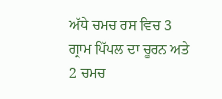ਅੱਧੇ ਚਮਚ ਰਸ ਵਿਚ 3 ਗ੍ਰਾਮ ਪਿੱਪਲ ਦਾ ਚੂਰਨ ਅਤੇ 2 ਚਮਚ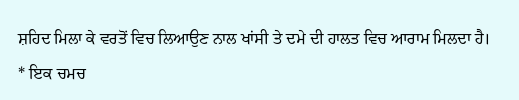ਸ਼ਹਿਦ ਮਿਲਾ ਕੇ ਵਰਤੋਂ ਵਿਚ ਲਿਆਉਣ ਨਾਲ ਖਾਂਸੀ ਤੇ ਦਮੇ ਦੀ ਹਾਲਤ ਵਿਚ ਆਰਾਮ ਮਿਲਦਾ ਹੈ।
* ਇਕ ਚਮਚ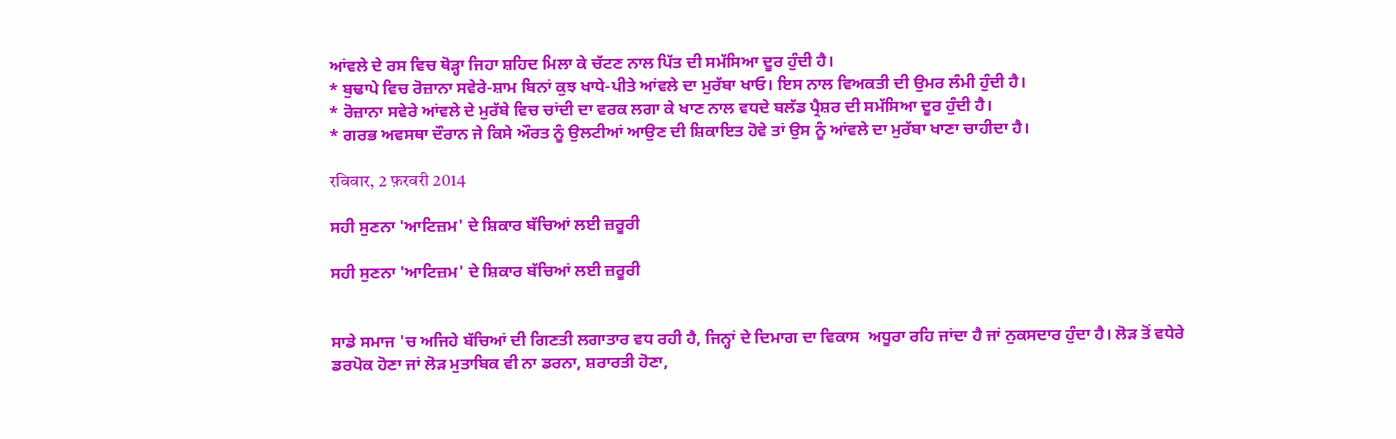ਆਂਵਲੇ ਦੇ ਰਸ ਵਿਚ ਥੋੜ੍ਹਾ ਜਿਹਾ ਸ਼ਹਿਦ ਮਿਲਾ ਕੇ ਚੱਟਣ ਨਾਲ ਪਿੱਤ ਦੀ ਸਮੱਸਿਆ ਦੂਰ ਹੁੰਦੀ ਹੈ।
* ਬੁਢਾਪੇ ਵਿਚ ਰੋਜ਼ਾਨਾ ਸਵੇਰੇ-ਸ਼ਾਮ ਬਿਨਾਂ ਕੁਝ ਖਾਧੇ-ਪੀਤੇ ਆਂਵਲੇ ਦਾ ਮੁਰੱਬਾ ਖਾਓ। ਇਸ ਨਾਲ ਵਿਅਕਤੀ ਦੀ ਉਮਰ ਲੰਮੀ ਹੁੰਦੀ ਹੈ।
* ਰੋਜ਼ਾਨਾ ਸਵੇਰੇ ਆਂਵਲੇ ਦੇ ਮੁਰੱਬੇ ਵਿਚ ਚਾਂਦੀ ਦਾ ਵਰਕ ਲਗਾ ਕੇ ਖਾਣ ਨਾਲ ਵਧਦੇ ਬਲੱਡ ਪ੍ਰੈਸ਼ਰ ਦੀ ਸਮੱਸਿਆ ਦੂਰ ਹੁੰਦੀ ਹੈ।
* ਗਰਭ ਅਵਸਥਾ ਦੌਰਾਨ ਜੇ ਕਿਸੇ ਔਰਤ ਨੂੰ ਉਲਟੀਆਂ ਆਉਣ ਦੀ ਸ਼ਿਕਾਇਤ ਹੋਵੇ ਤਾਂ ਉਸ ਨੂੰ ਆਂਵਲੇ ਦਾ ਮੁਰੱਬਾ ਖਾਣਾ ਚਾਹੀਦਾ ਹੈ।

रविवार, 2 फ़रवरी 2014

ਸਹੀ ਸੁਣਨਾ 'ਆਟਿਜ਼ਮ' ਦੇ ਸ਼ਿਕਾਰ ਬੱਚਿਆਂ ਲਈ ਜ਼ਰੂਰੀ

ਸਹੀ ਸੁਣਨਾ 'ਆਟਿਜ਼ਮ' ਦੇ ਸ਼ਿਕਾਰ ਬੱਚਿਆਂ ਲਈ ਜ਼ਰੂਰੀ


ਸਾਡੇ ਸਮਾਜ 'ਚ ਅਜਿਹੇ ਬੱਚਿਆਂ ਦੀ ਗਿਣਤੀ ਲਗਾਤਾਰ ਵਧ ਰਹੀ ਹੈ, ਜਿਨ੍ਹਾਂ ਦੇ ਦਿਮਾਗ ਦਾ ਵਿਕਾਸ  ਅਧੂਰਾ ਰਹਿ ਜਾਂਦਾ ਹੈ ਜਾਂ ਨੁਕਸਦਾਰ ਹੁੰਦਾ ਹੈ। ਲੋੜ ਤੋਂ ਵਧੇਰੇ ਡਰਪੋਕ ਹੋਣਾ ਜਾਂ ਲੋੜ ਮੁਤਾਬਿਕ ਵੀ ਨਾ ਡਰਨਾ, ਸ਼ਰਾਰਤੀ ਹੋਣਾ,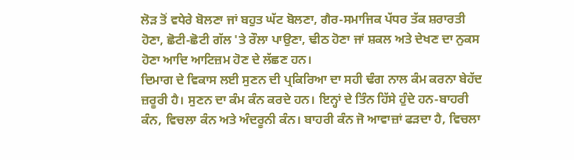ਲੋੜ ਤੋਂ ਵਧੇਰੇ ਬੋਲਣਾ ਜਾਂ ਬਹੁਤ ਘੱਟ ਬੋਲਣਾ, ਗੈਰ-ਸਮਾਜਿਕ ਪੱਧਰ ਤੱਕ ਸ਼ਰਾਰਤੀ ਹੋਣਾ, ਛੋਟੀ-ਛੋਟੀ ਗੱਲ 'ਤੇ ਰੌਲਾ ਪਾਉਣਾ, ਢੀਠ ਹੋਣਾ ਜਾਂ ਸ਼ਕਲ ਅਤੇ ਦੇਖਣ ਦਾ ਨੁਕਸ ਹੋਣਾ ਆਦਿ ਆਟਿਜ਼ਮ ਹੋਣ ਦੇ ਲੱਛਣ ਹਨ।
ਦਿਮਾਗ ਦੇ ਵਿਕਾਸ ਲਈ ਸੁਣਨ ਦੀ ਪ੍ਰਕਿਰਿਆ ਦਾ ਸਹੀ ਢੰਗ ਨਾਲ ਕੰਮ ਕਰਨਾ ਬੇਹੱਦ ਜ਼ਰੂਰੀ ਹੈ। ਸੁਣਨ ਦਾ ਕੰਮ ਕੰਨ ਕਰਦੇ ਹਨ। ਇਨ੍ਹਾਂ ਦੇ ਤਿੰਨ ਹਿੱਸੇ ਹੁੰਦੇ ਹਨ-ਬਾਹਰੀ ਕੰਨ, ਵਿਚਲਾ ਕੰਨ ਅਤੇ ਅੰਦਰੂਨੀ ਕੰਨ। ਬਾਹਰੀ ਕੰਨ ਜੋ ਆਵਾਜ਼ਾਂ ਫੜਦਾ ਹੈ, ਵਿਚਲਾ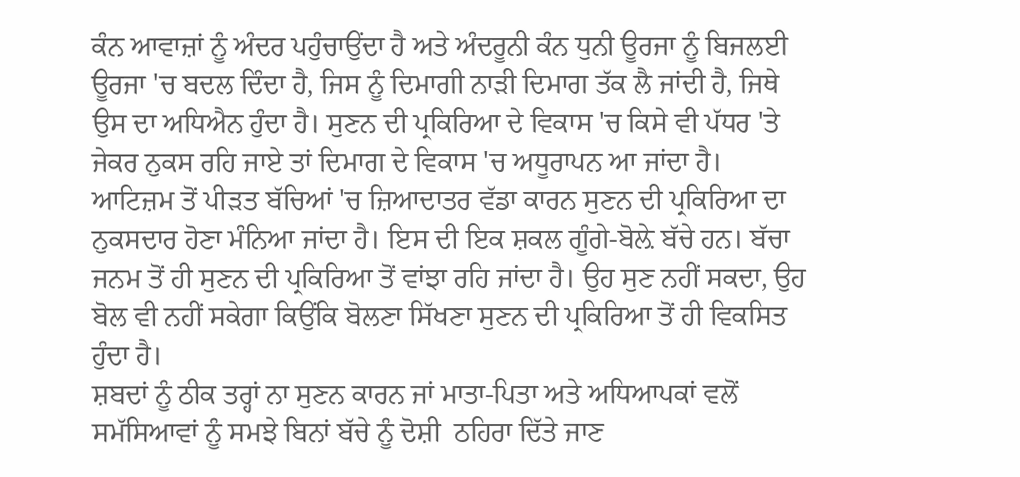ਕੰਨ ਆਵਾਜ਼ਾਂ ਨੂੰ ਅੰਦਰ ਪਹੁੰਚਾਉਂਦਾ ਹੈ ਅਤੇ ਅੰਦਰੂਨੀ ਕੰਨ ਧੁਨੀ ਊਰਜਾ ਨੂੰ ਬਿਜਲਈ ਊਰਜਾ 'ਚ ਬਦਲ ਦਿੰਦਾ ਹੈ, ਜਿਸ ਨੂੰ ਦਿਮਾਗੀ ਨਾੜੀ ਦਿਮਾਗ ਤੱਕ ਲੈ ਜਾਂਦੀ ਹੈ, ਜਿਥੇ ਉਸ ਦਾ ਅਧਿਐਨ ਹੁੰਦਾ ਹੈ। ਸੁਣਨ ਦੀ ਪ੍ਰਕਿਰਿਆ ਦੇ ਵਿਕਾਸ 'ਚ ਕਿਸੇ ਵੀ ਪੱਧਰ 'ਤੇ ਜੇਕਰ ਨੁਕਸ ਰਹਿ ਜਾਏ ਤਾਂ ਦਿਮਾਗ ਦੇ ਵਿਕਾਸ 'ਚ ਅਧੂਰਾਪਨ ਆ ਜਾਂਦਾ ਹੈ।
ਆਟਿਜ਼ਮ ਤੋਂ ਪੀੜਤ ਬੱਚਿਆਂ 'ਚ ਜ਼ਿਆਦਾਤਰ ਵੱਡਾ ਕਾਰਨ ਸੁਣਨ ਦੀ ਪ੍ਰਕਿਰਿਆ ਦਾ ਨੁਕਸਦਾਰ ਹੋਣਾ ਮੰਨਿਆ ਜਾਂਦਾ ਹੈ। ਇਸ ਦੀ ਇਕ ਸ਼ਕਲ ਗੂੰਗੇ-ਬੋਲ਼ੇ ਬੱਚੇ ਹਨ। ਬੱਚਾ ਜਨਮ ਤੋਂ ਹੀ ਸੁਣਨ ਦੀ ਪ੍ਰਕਿਰਿਆ ਤੋਂ ਵਾਂਝਾ ਰਹਿ ਜਾਂਦਾ ਹੈ। ਉਹ ਸੁਣ ਨਹੀਂ ਸਕਦਾ, ਉਹ ਬੋਲ ਵੀ ਨਹੀਂ ਸਕੇਗਾ ਕਿਉਂਕਿ ਬੋਲਣਾ ਸਿੱਖਣਾ ਸੁਣਨ ਦੀ ਪ੍ਰਕਿਰਿਆ ਤੋਂ ਹੀ ਵਿਕਸਿਤ ਹੁੰਦਾ ਹੈ।
ਸ਼ਬਦਾਂ ਨੂੰ ਠੀਕ ਤਰ੍ਹਾਂ ਨਾ ਸੁਣਨ ਕਾਰਨ ਜਾਂ ਮਾਤਾ-ਪਿਤਾ ਅਤੇ ਅਧਿਆਪਕਾਂ ਵਲੋਂ ਸਮੱਸਿਆਵਾਂ ਨੂੰ ਸਮਝੇ ਬਿਨਾਂ ਬੱਚੇ ਨੂੰ ਦੋਸ਼ੀ  ਠਹਿਰਾ ਦਿੱਤੇ ਜਾਣ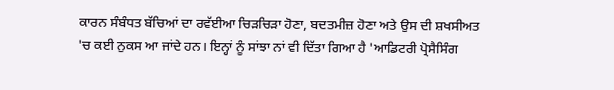ਕਾਰਨ ਸੰਬੰਧਤ ਬੱਚਿਆਂ ਦਾ ਰਵੱਈਆ ਚਿੜਚਿੜਾ ਹੋਣਾ, ਬਦਤਮੀਜ਼ ਹੋਣਾ ਅਤੇ ਉਸ ਦੀ ਸ਼ਖਸੀਅਤ 'ਚ ਕਈ ਨੁਕਸ ਆ ਜਾਂਦੇ ਹਨ। ਇਨ੍ਹਾਂ ਨੂੰ ਸਾਂਝਾ ਨਾਂ ਵੀ ਦਿੱਤਾ ਗਿਆ ਹੈ 'ਆਡਿਟਰੀ ਪ੍ਰੋਸੈਸਿੰਗ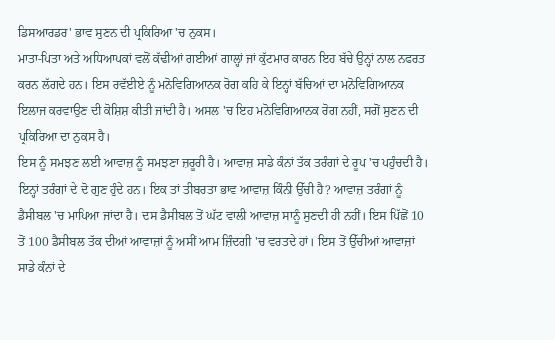ਡਿਸਆਰਡਰ' ਭਾਵ ਸੁਣਨ ਦੀ ਪ੍ਰਕਿਰਿਆ 'ਚ ਨੁਕਸ।
ਮਾਤਾ-ਪਿਤਾ ਅਤੇ ਅਧਿਆਪਕਾਂ ਵਲੋਂ ਕੱਢੀਆਂ ਗਈਆਂ ਗਾਲ੍ਹਾਂ ਜਾਂ ਕੁੱਟਮਾਰ ਕਾਰਨ ਇਹ ਬੱਚੇ ਉਨ੍ਹਾਂ ਨਾਲ ਨਫਰਤ ਕਰਨ ਲੱਗਦੇ ਹਨ। ਇਸ ਰਵੱਈਏ ਨੂੰ ਮਨੋਵਿਗਿਆਨਕ ਰੋਗ ਕਹਿ ਕੇ ਇਨ੍ਹਾਂ ਬੱਚਿਆਂ ਦਾ ਮਨੋਵਿਗਿਆਨਕ ਇਲਾਜ ਕਰਵਾਉਣ ਦੀ ਕੋਸ਼ਿਸ਼ ਕੀਤੀ ਜਾਂਦੀ ਹੈ। ਅਸਲ 'ਚ ਇਹ ਮਨੋਵਿਗਿਆਨਕ ਰੋਗ ਨਹੀਂ, ਸਗੋਂ ਸੁਣਨ ਦੀ ਪ੍ਰਕਿਰਿਆ ਦਾ ਨੁਕਸ ਹੈ।
ਇਸ ਨੂੰ ਸਮਝਣ ਲਈ ਆਵਾਜ਼ ਨੂੰ ਸਮਝਣਾ ਜ਼ਰੂਰੀ ਹੈ। ਆਵਾਜ਼ ਸਾਡੇ ਕੰਨਾਂ ਤੱਕ ਤਰੰਗਾਂ ਦੇ ਰੂਪ 'ਚ ਪਹੁੰਚਦੀ ਹੈ। ਇਨ੍ਹਾਂ ਤਰੰਗਾਂ ਦੇ ਦੋ ਗੁਣ ਹੁੰਦੇ ਹਨ। ਇਕ ਤਾਂ ਤੀਬਰਤਾ ਭਾਵ ਆਵਾਜ਼ ਕਿੰਨੀ ਉੱਚੀ ਹੈ? ਆਵਾਜ਼ ਤਰੰਗਾਂ ਨੂੰ ਡੈਸੀਬਲ 'ਚ ਮਾਪਿਆ ਜਾਂਦਾ ਹੈ। ਦਸ ਡੈਸੀਬਲ ਤੋਂ ਘੱਟ ਵਾਲੀ ਆਵਾਜ਼ ਸਾਨੂੰ ਸੁਣਦੀ ਹੀ ਨਹੀਂ। ਇਸ ਪਿੱਛੋਂ 10 ਤੋਂ 100 ਡੈਸੀਬਲ ਤੱਕ ਦੀਆਂ ਆਵਾਜ਼ਾਂ ਨੂੰ ਅਸੀਂ ਆਮ ਜ਼ਿੰਦਗੀ 'ਚ ਵਰਤਦੇ ਹਾਂ। ਇਸ ਤੋਂ ਉੱਚੀਆਂ ਆਵਾਜ਼ਾਂ ਸਾਡੇ ਕੰਨਾਂ ਦੇ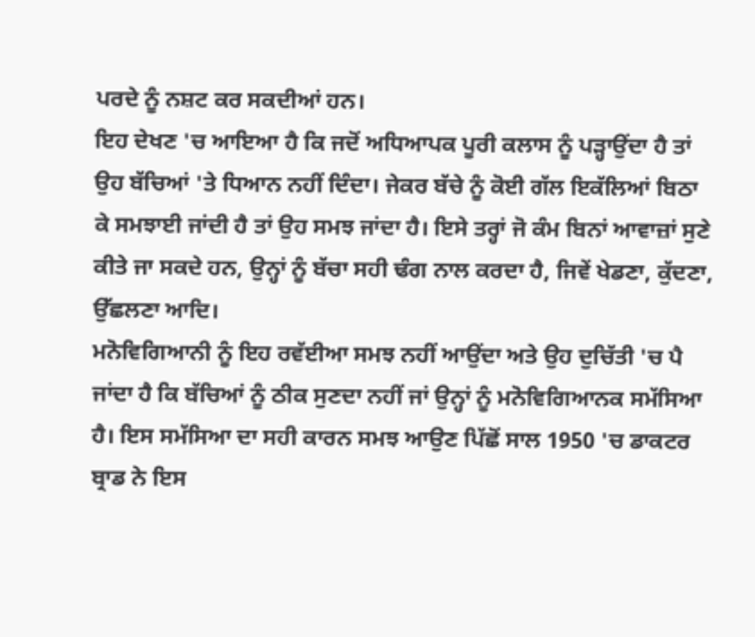ਪਰਦੇ ਨੂੰ ਨਸ਼ਟ ਕਰ ਸਕਦੀਆਂ ਹਨ।
ਇਹ ਦੇਖਣ 'ਚ ਆਇਆ ਹੈ ਕਿ ਜਦੋਂ ਅਧਿਆਪਕ ਪੂਰੀ ਕਲਾਸ ਨੂੰ ਪੜ੍ਹਾਉਂਦਾ ਹੈ ਤਾਂ ਉਹ ਬੱਚਿਆਂ 'ਤੇ ਧਿਆਨ ਨਹੀਂ ਦਿੰਦਾ। ਜੇਕਰ ਬੱਚੇ ਨੂੰ ਕੋਈ ਗੱਲ ਇਕੱਲਿਆਂ ਬਿਠਾ ਕੇ ਸਮਝਾਈ ਜਾਂਦੀ ਹੈ ਤਾਂ ਉਹ ਸਮਝ ਜਾਂਦਾ ਹੈ। ਇਸੇ ਤਰ੍ਹਾਂ ਜੋ ਕੰਮ ਬਿਨਾਂ ਆਵਾਜ਼ਾਂ ਸੁਣੇ ਕੀਤੇ ਜਾ ਸਕਦੇ ਹਨ, ਉਨ੍ਹਾਂ ਨੂੰ ਬੱਚਾ ਸਹੀ ਢੰਗ ਨਾਲ ਕਰਦਾ ਹੈ, ਜਿਵੇਂ ਖੇਡਣਾ, ਕੁੱਦਣਾ, ਉੱਛਲਣਾ ਆਦਿ।
ਮਨੋਵਿਗਿਆਨੀ ਨੂੰ ਇਹ ਰਵੱਈਆ ਸਮਝ ਨਹੀਂ ਆਉਂਦਾ ਅਤੇ ਉਹ ਦੁਚਿੱਤੀ 'ਚ ਪੈ ਜਾਂਦਾ ਹੈ ਕਿ ਬੱਚਿਆਂ ਨੂੰ ਠੀਕ ਸੁਣਦਾ ਨਹੀਂ ਜਾਂ ਉਨ੍ਹਾਂ ਨੂੰ ਮਨੋਵਿਗਿਆਨਕ ਸਮੱਸਿਆ ਹੈ। ਇਸ ਸਮੱਸਿਆ ਦਾ ਸਹੀ ਕਾਰਨ ਸਮਝ ਆਉਣ ਪਿੱਛੋਂ ਸਾਲ 1950 'ਚ ਡਾਕਟਰ ਬ੍ਰਾਡ ਨੇ ਇਸ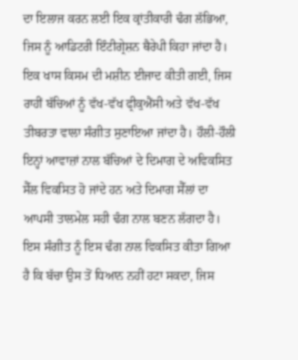ਦਾ ਇਲਾਜ ਕਰਨ ਲਈ ਇਕ ਕ੍ਰਾਂਤੀਕਾਰੀ ਢੰਗ ਲੱਭਿਆ, ਜਿਸ ਨੂੰ ਆਡਿਟਰੀ ਇੰਟੀਗ੍ਰੇਸ਼ਨ ਥੈਰੇਪੀ ਕਿਹਾ ਜਾਂਦਾ ਹੈ। ਇਕ ਖਾਸ ਕਿਸਮ ਦੀ ਮਸ਼ੀਨ ਈਜਾਦ ਕੀਤੀ ਗਈ, ਜਿਸ ਰਾਹੀਂ ਬੱਚਿਆਂ ਨੂੰ ਵੱਖ-ਵੱਖ ਫ੍ਰੀਕੁਐਂਸੀ ਅਤੇ ਵੱਖ-ਵੱਖ ਤੀਬਰਤਾ ਵਾਲਾ ਸੰਗੀਤ ਸੁਣਾਇਆ ਜਾਂਦਾ ਹੈ। ਹੌਲੀ-ਹੌਲੀ ਇਨ੍ਹਾਂ ਆਵਾਜ਼ਾਂ ਨਾਲ ਬੱਚਿਆਂ ਦੇ ਦਿਮਾਗ ਦੇ ਅਵਿਕਸਿਤ ਸੈੱਲ ਵਿਕਸਿਤ ਹੋ ਜਾਂਦੇ ਹਨ ਅਤੇ ਦਿਮਾਗ ਸੈੱਲਾਂ ਦਾ ਆਪਸੀ ਤਾਲਮੇਲ ਸਹੀ ਢੰਗ ਨਾਲ ਬਣਨ ਲੱਗਦਾ ਹੈ।
ਇਸ ਸੰਗੀਤ ਨੂੰ ਇਸ ਢੰਗ ਨਾਲ ਵਿਕਸਿਤ ਕੀਤਾ ਗਿਆ ਹੈ ਕਿ ਬੱਚਾ ਉਸ ਤੋਂ ਧਿਆਨ ਨਹੀਂ ਹਟਾ ਸਕਦਾ, ਜਿਸ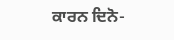ਕਾਰਨ ਦਿਨੋ-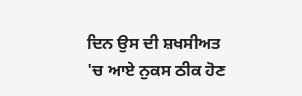ਦਿਨ ਉਸ ਦੀ ਸ਼ਖਸੀਅਤ 'ਚ ਆਏ ਨੁਕਸ ਠੀਕ ਹੋਣ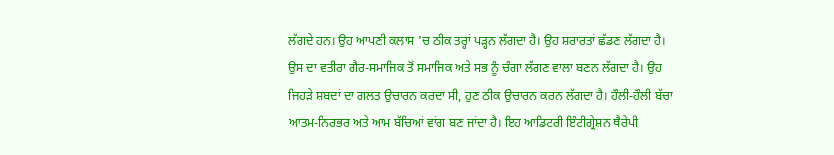ਲੱਗਦੇ ਹਨ। ਉਹ ਆਪਣੀ ਕਲਾਸ 'ਚ ਠੀਕ ਤਰ੍ਹਾਂ ਪੜ੍ਹਨ ਲੱਗਦਾ ਹੈ। ਉਹ ਸ਼ਰਾਰਤਾਂ ਛੱਡਣ ਲੱਗਦਾ ਹੈ।
ਉਸ ਦਾ ਵਤੀਰਾ ਗੈਰ-ਸਮਾਜਿਕ ਤੋਂ ਸਮਾਜਿਕ ਅਤੇ ਸਭ ਨੂੰ ਚੰਗਾ ਲੱਗਣ ਵਾਲਾ ਬਣਨ ਲੱਗਦਾ ਹੈ। ਉਹ ਜਿਹੜੇ ਸ਼ਬਦਾਂ ਦਾ ਗਲਤ ਉਚਾਰਨ ਕਰਦਾ ਸੀ, ਹੁਣ ਠੀਕ ਉਚਾਰਨ ਕਰਨ ਲੱਗਦਾ ਹੈ। ਹੌਲੀ-ਹੌਲੀ ਬੱਚਾ ਆਤਮ-ਨਿਰਭਰ ਅਤੇ ਆਮ ਬੱਚਿਆਂ ਵਾਂਗ ਬਣ ਜਾਂਦਾ ਹੈ। ਇਹ ਆਡਿਟਰੀ ਇੰਟੀਗ੍ਰੇਸ਼ਨ ਥੈਰੇਪੀ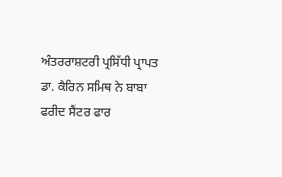ਅੰਤਰਰਾਸ਼ਟਰੀ ਪ੍ਰਸਿੱਧੀ ਪ੍ਰਾਪਤ ਡਾ. ਕੈਰਿਨ ਸਮਿਥ ਨੇ ਬਾਬਾ ਫਰੀਦ ਸੈਂਟਰ ਫਾਰ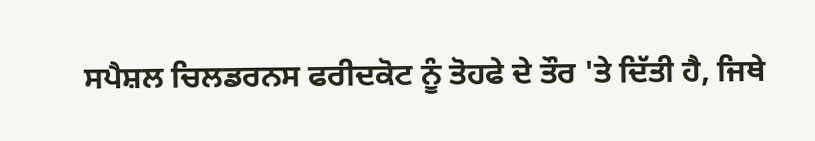ਸਪੈਸ਼ਲ ਚਿਲਡਰਨਸ ਫਰੀਦਕੋਟ ਨੂੰ ਤੋਹਫੇ ਦੇ ਤੌਰ 'ਤੇ ਦਿੱਤੀ ਹੈ, ਜਿਥੇ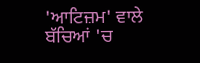'ਆਟਿਜ਼ਮ' ਵਾਲੇ ਬੱਚਿਆਂ 'ਚ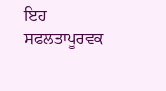ਇਹ ਸਫਲਤਾਪੂਰਵਕ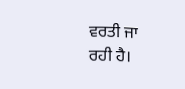ਵਰਤੀ ਜਾ ਰਹੀ ਹੈ।